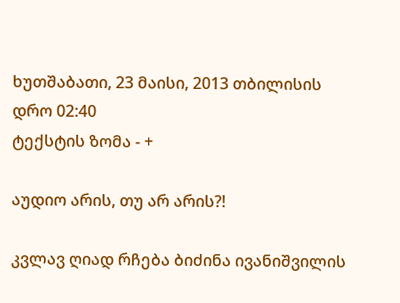ხუთშაბათი, 23 მაისი, 2013 თბილისის დრო 02:40
ტექსტის ზომა - +

აუდიო არის, თუ არ არის?!

კვლავ ღიად რჩება ბიძინა ივანიშვილის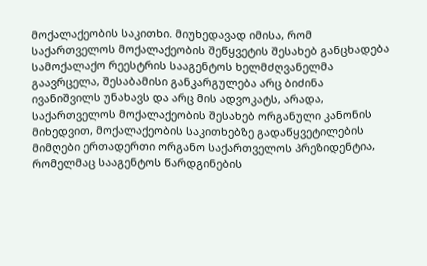მოქალაქეობის საკითხი. მიუხედავად იმისა, რომ საქართველოს მოქალაქეობის შეწყვეტის შესახებ განცხადება სამოქალაქო რეესტრის სააგენტოს ხელმძღვანელმა გაავრცელა, შესაბამისი განკარგულება არც ბიძინა ივანიშვილს უნახავს და არც მის ადვოკატს, არადა, საქართველოს მოქალაქეობის შესახებ ორგანული კანონის მიხედვით, მოქალაქეობის საკითხებზე გადაწყვეტილების მიმღები ერთადერთი ორგანო საქართველოს პრეზიდენტია, რომელმაც სააგენტოს წარდგინების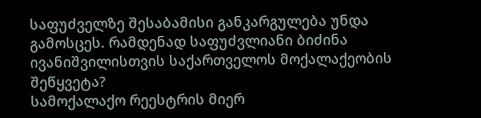საფუძველზე შესაბამისი განკარგულება უნდა გამოსცეს. რამდენად საფუძვლიანი ბიძინა ივანიშვილისთვის საქართველოს მოქალაქეობის შეწყვეტა?
სამოქალაქო რეესტრის მიერ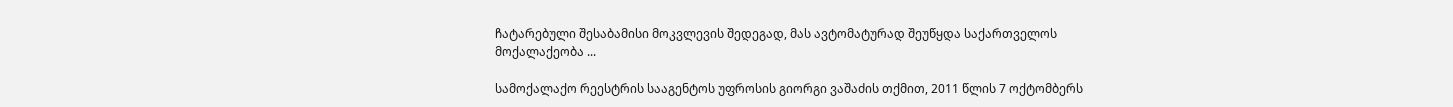ჩატარებული შესაბამისი მოკვლევის შედეგად, მას ავტომატურად შეუწყდა საქართველოს მოქალაქეობა ...

სამოქალაქო რეესტრის სააგენტოს უფროსის გიორგი ვაშაძის თქმით, 2011 წლის 7 ოქტომბერს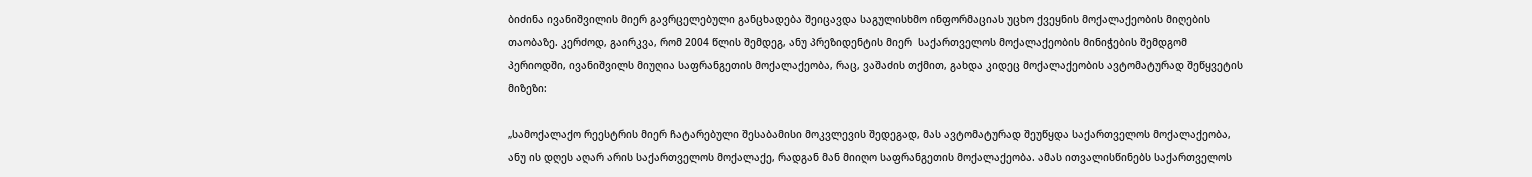ბიძინა ივანიშვილის მიერ გავრცელებული განცხადება შეიცავდა საგულისხმო ინფორმაციას უცხო ქვეყნის მოქალაქეობის მიღების თაობაზე. კერძოდ, გაირკვა, რომ 2004 წლის შემდეგ, ანუ პრეზიდენტის მიერ  საქართველოს მოქალაქეობის მინიჭების შემდგომ პერიოდში, ივანიშვილს მიუღია საფრანგეთის მოქალაქეობა, რაც, ვაშაძის თქმით, გახდა კიდეც მოქალაქეობის ავტომატურად შეწყვეტის მიზეზი:

„სამოქალაქო რეესტრის მიერ ჩატარებული შესაბამისი მოკვლევის შედეგად, მას ავტომატურად შეუწყდა საქართველოს მოქალაქეობა, ანუ ის დღეს აღარ არის საქართველოს მოქალაქე, რადგან მან მიიღო საფრანგეთის მოქალაქეობა. ამას ითვალისწინებს საქართველოს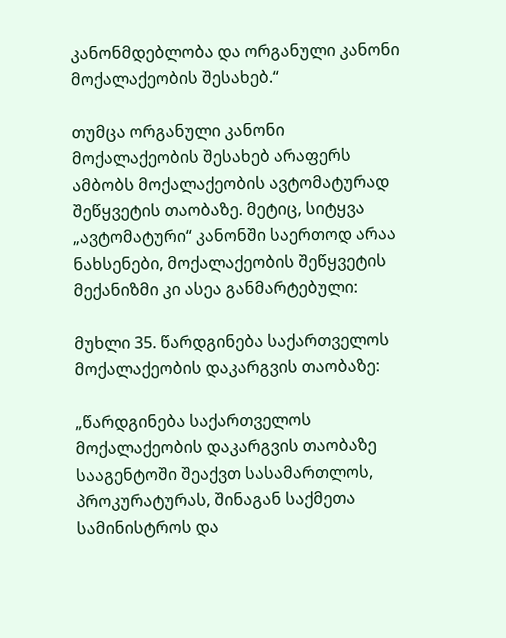კანონმდებლობა და ორგანული კანონი მოქალაქეობის შესახებ.“

თუმცა ორგანული კანონი მოქალაქეობის შესახებ არაფერს ამბობს მოქალაქეობის ავტომატურად შეწყვეტის თაობაზე. მეტიც, სიტყვა „ავტომატური“ კანონში საერთოდ არაა ნახსენები, მოქალაქეობის შეწყვეტის მექანიზმი კი ასეა განმარტებული:

მუხლი 35. წარდგინება საქართველოს მოქალაქეობის დაკარგვის თაობაზე:

„წარდგინება საქართველოს მოქალაქეობის დაკარგვის თაობაზე სააგენტოში შეაქვთ სასამართლოს, პროკურატურას, შინაგან საქმეთა სამინისტროს და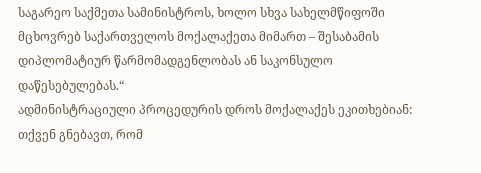საგარეო საქმეთა სამინისტროს, ხოლო სხვა სახელმწიფოში მცხოვრებ საქართველოს მოქალაქეთა მიმართ – შესაბამის დიპლომატიურ წარმომადგენლობას ან საკონსულო დაწესებულებას.“
ადმინისტრაციული პროცედურის დროს მოქალაქეს ეკითხებიან: თქვენ გნებავთ, რომ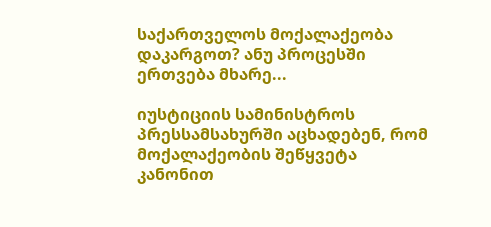საქართველოს მოქალაქეობა დაკარგოთ? ანუ პროცესში ერთვება მხარე...

იუსტიციის სამინისტროს პრესსამსახურში აცხადებენ, რომ მოქალაქეობის შეწყვეტა კანონით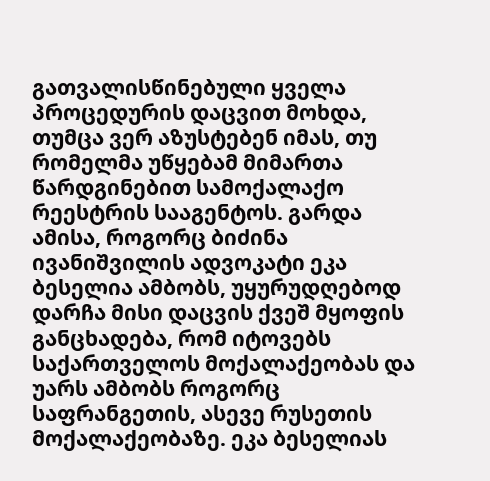გათვალისწინებული ყველა პროცედურის დაცვით მოხდა, თუმცა ვერ აზუსტებენ იმას, თუ რომელმა უწყებამ მიმართა  წარდგინებით სამოქალაქო რეესტრის სააგენტოს. გარდა ამისა, როგორც ბიძინა ივანიშვილის ადვოკატი ეკა ბესელია ამბობს, უყურუდღებოდ დარჩა მისი დაცვის ქვეშ მყოფის განცხადება, რომ იტოვებს საქართველოს მოქალაქეობას და უარს ამბობს როგორც საფრანგეთის, ასევე რუსეთის მოქალაქეობაზე. ეკა ბესელიას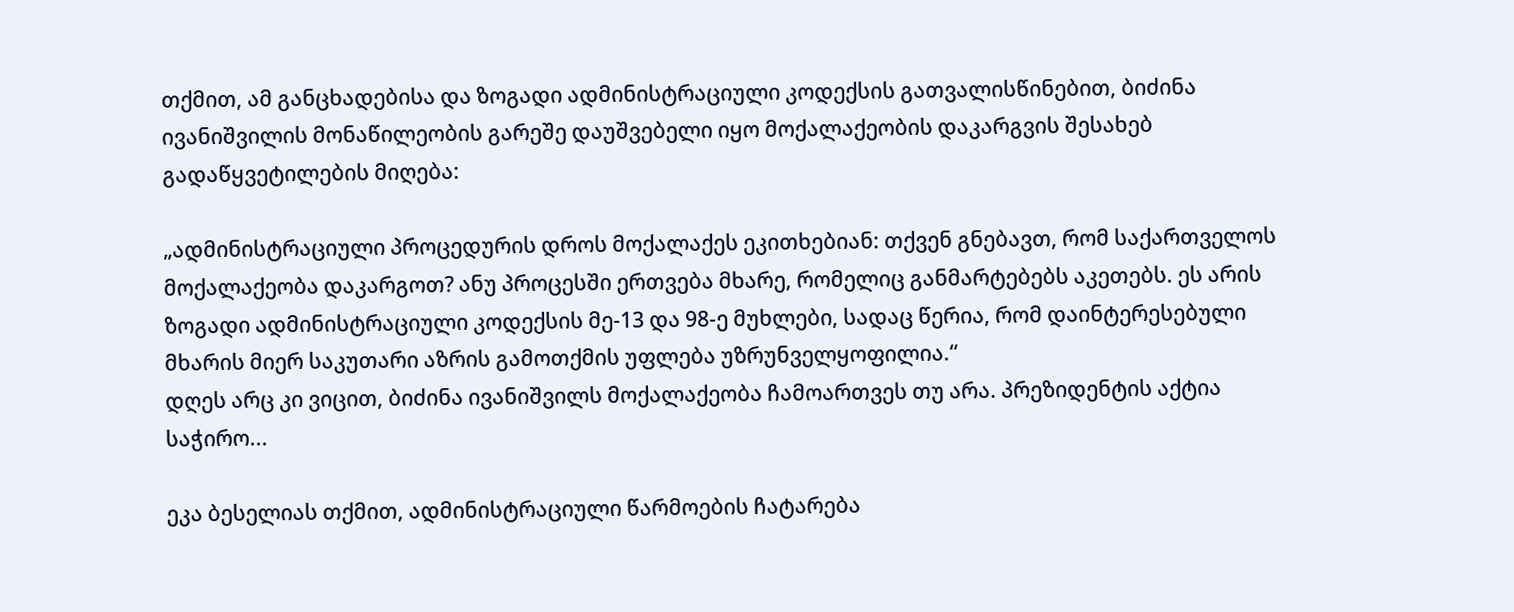თქმით, ამ განცხადებისა და ზოგადი ადმინისტრაციული კოდექსის გათვალისწინებით, ბიძინა ივანიშვილის მონაწილეობის გარეშე დაუშვებელი იყო მოქალაქეობის დაკარგვის შესახებ გადაწყვეტილების მიღება:

„ადმინისტრაციული პროცედურის დროს მოქალაქეს ეკითხებიან: თქვენ გნებავთ, რომ საქართველოს მოქალაქეობა დაკარგოთ? ანუ პროცესში ერთვება მხარე, რომელიც განმარტებებს აკეთებს. ეს არის ზოგადი ადმინისტრაციული კოდექსის მე-13 და 98-ე მუხლები, სადაც წერია, რომ დაინტერესებული მხარის მიერ საკუთარი აზრის გამოთქმის უფლება უზრუნველყოფილია.“
დღეს არც კი ვიცით, ბიძინა ივანიშვილს მოქალაქეობა ჩამოართვეს თუ არა. პრეზიდენტის აქტია საჭირო...

ეკა ბესელიას თქმით, ადმინისტრაციული წარმოების ჩატარება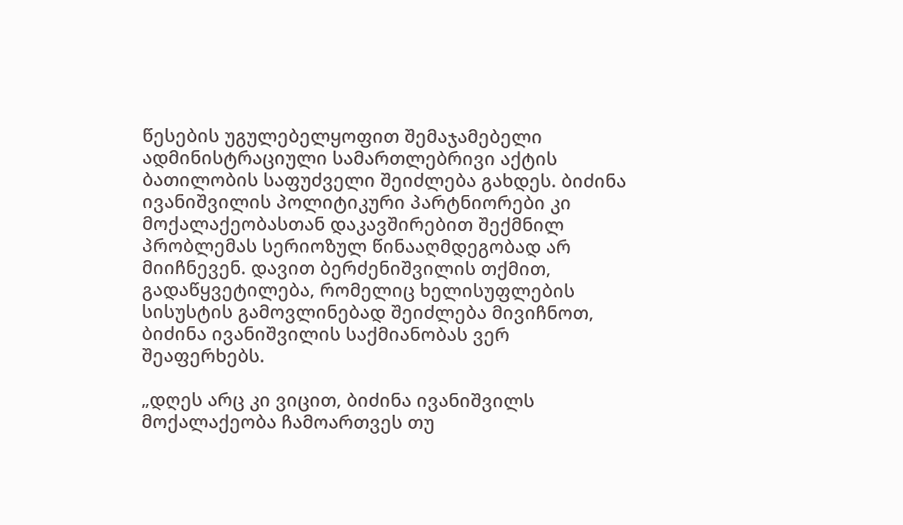წესების უგულებელყოფით შემაჯამებელი ადმინისტრაციული სამართლებრივი აქტის ბათილობის საფუძველი შეიძლება გახდეს. ბიძინა ივანიშვილის პოლიტიკური პარტნიორები კი მოქალაქეობასთან დაკავშირებით შექმნილ პრობლემას სერიოზულ წინააღმდეგობად არ მიიჩნევენ. დავით ბერძენიშვილის თქმით, გადაწყვეტილება, რომელიც ხელისუფლების სისუსტის გამოვლინებად შეიძლება მივიჩნოთ, ბიძინა ივანიშვილის საქმიანობას ვერ შეაფერხებს.

„დღეს არც კი ვიცით, ბიძინა ივანიშვილს მოქალაქეობა ჩამოართვეს თუ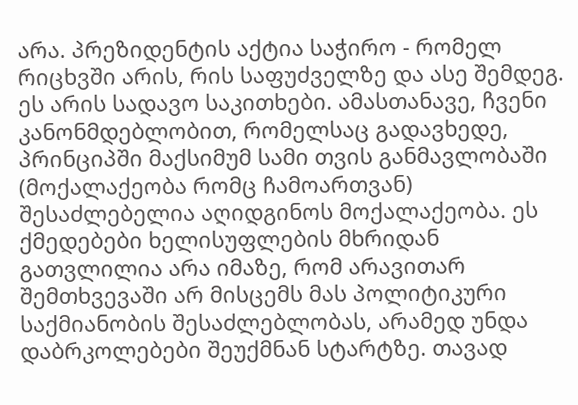არა. პრეზიდენტის აქტია საჭირო - რომელ რიცხვში არის, რის საფუძველზე და ასე შემდეგ. ეს არის სადავო საკითხები. ამასთანავე, ჩვენი კანონმდებლობით, რომელსაც გადავხედე, პრინციპში მაქსიმუმ სამი თვის განმავლობაში (მოქალაქეობა რომც ჩამოართვან) შესაძლებელია აღიდგინოს მოქალაქეობა. ეს ქმედებები ხელისუფლების მხრიდან გათვლილია არა იმაზე, რომ არავითარ შემთხვევაში არ მისცემს მას პოლიტიკური საქმიანობის შესაძლებლობას, არამედ უნდა დაბრკოლებები შეუქმნან სტარტზე. თავად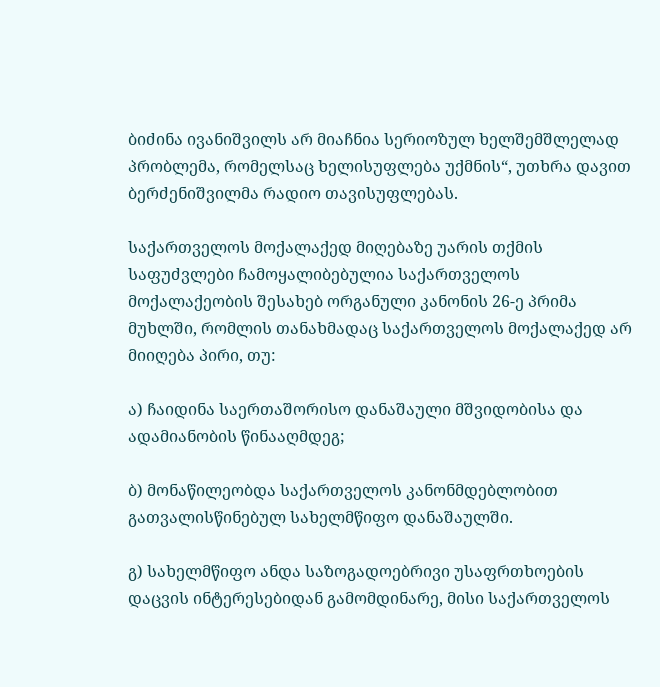ბიძინა ივანიშვილს არ მიაჩნია სერიოზულ ხელშემშლელად პრობლემა, რომელსაც ხელისუფლება უქმნის“, უთხრა დავით ბერძენიშვილმა რადიო თავისუფლებას.

საქართველოს მოქალაქედ მიღებაზე უარის თქმის საფუძვლები ჩამოყალიბებულია საქართველოს მოქალაქეობის შესახებ ორგანული კანონის 26-ე პრიმა მუხლში, რომლის თანახმადაც საქართველოს მოქალაქედ არ მიიღება პირი, თუ:

ა) ჩაიდინა საერთაშორისო დანაშაული მშვიდობისა და ადამიანობის წინააღმდეგ;

ბ) მონაწილეობდა საქართველოს კანონმდებლობით გათვალისწინებულ სახელმწიფო დანაშაულში.

გ) სახელმწიფო ანდა საზოგადოებრივი უსაფრთხოების დაცვის ინტერესებიდან გამომდინარე, მისი საქართველოს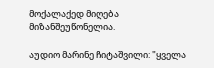მოქალაქედ მიღება მიზანშეუწონელია.

აუდიო მარინე ჩიტაშვილი: "ყველა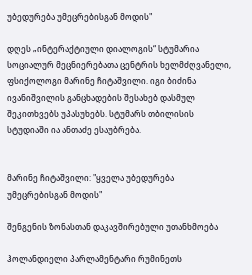უბედურება უმეცრებისგან მოდის"

დღეს „ინტერაქტიული დიალოგის“ სტუმარია სოციალურ მეცნიერებათა ცენტრის ხელმძღვანელი, ფსიქოლოგი მარინე ჩიტაშვილი. იგი ბიძინა ივანიშვილის განცხადების შესახებ დასმულ შეკითხვებს უპასუხებს. სტუმარს თბილისის სტუდიაში ია ანთაძე ესაუბრება.


მარინე ჩიტაშვილი: "ყველა უბედურება უმეცრებისგან მოდის"

შენგენის ზონასთან დაკავშირებული უთანხმოება

ჰოლანდიელი პარლამენტარი რუმინეთს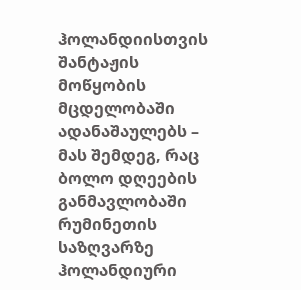ჰოლანდიისთვის შანტაჟის მოწყობის მცდელობაში ადანაშაულებს – მას შემდეგ, რაც ბოლო დღეების განმავლობაში რუმინეთის საზღვარზე ჰოლანდიური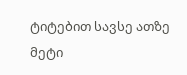ტიტებით სავსე ათზე მეტი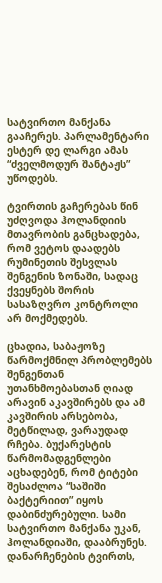სატვირთო მანქანა გააჩერეს. პარლამენტარი  ესტერ დე ლარგი ამას “ძველმოდურ შანტაჟს” უწოდებს.

ტვირთის გაჩერებას წინ უძღვოდა ჰოლანდიის მთავრობის განცხადება, რომ ვეტოს დაადებს რუმინეთის შესვლას შენგენის ზონაში, სადაც ქვეყნებს შორის სასაზღვრო კონტროლი არ მოქმედებს.

ცხადია, საბაჟოზე წარმოქმნილ პრობლემებს შენგენთან  უთანხმოებასთან ღიად არავინ აკავშირებს და ამ კავშირის არსებობა, მეტწილად, ვარაუდად რჩება. ბუქარესტის წარმომადგენლები აცხადებენ, რომ ტიტები შესაძლოა “საშიში ბაქტერიით” იყოს დაბინძურებული. სამი სატვირთო მანქანა უკან, ჰოლანდიაში, დააბრუნეს. დანარჩენების ტვირთს,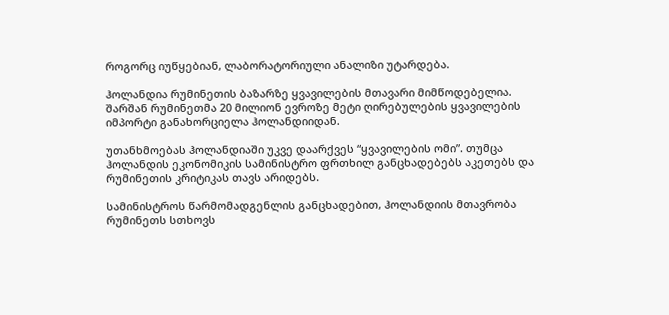როგორც იუწყებიან, ლაბორატორიული ანალიზი უტარდება.

ჰოლანდია რუმინეთის ბაზარზე ყვავილების მთავარი მიმწოდებელია. შარშან რუმინეთმა 20 მილიონ ევროზე მეტი ღირებულების ყვავილების იმპორტი განახორციელა ჰოლანდიიდან.

უთანხმოებას ჰოლანდიაში უკვე დაარქვეს “ყვავილების ომი”. თუმცა ჰოლანდის ეკონომიკის სამინისტრო ფრთხილ განცხადებებს აკეთებს და რუმინეთის კრიტიკას თავს არიდებს.

სამინისტროს წარმომადგენლის განცხადებით, ჰოლანდიის მთავრობა რუმინეთს სთხოვს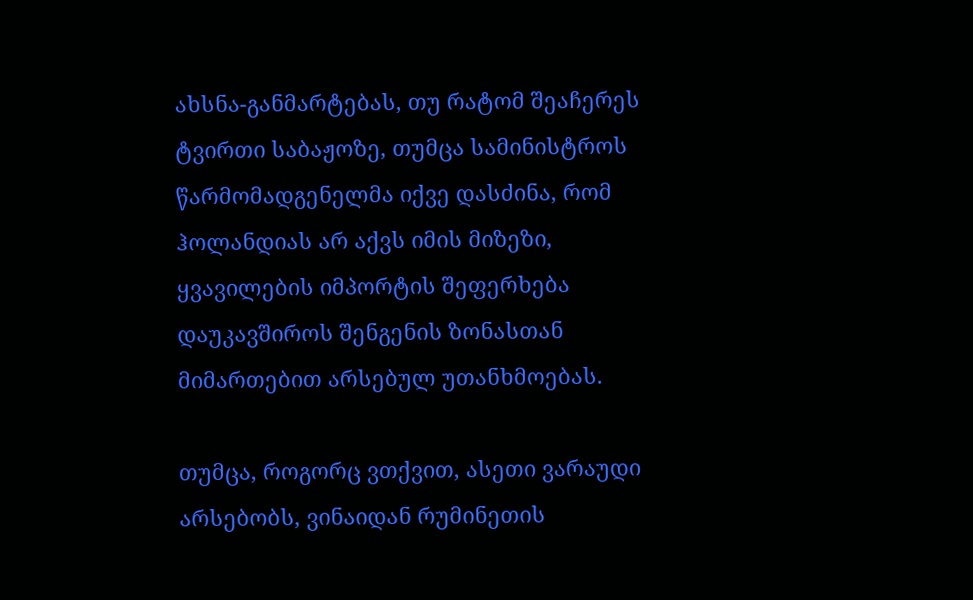ახსნა-განმარტებას, თუ რატომ შეაჩერეს ტვირთი საბაჟოზე, თუმცა სამინისტროს წარმომადგენელმა იქვე დასძინა, რომ ჰოლანდიას არ აქვს იმის მიზეზი, ყვავილების იმპორტის შეფერხება დაუკავშიროს შენგენის ზონასთან მიმართებით არსებულ უთანხმოებას.

თუმცა, როგორც ვთქვით, ასეთი ვარაუდი არსებობს, ვინაიდან რუმინეთის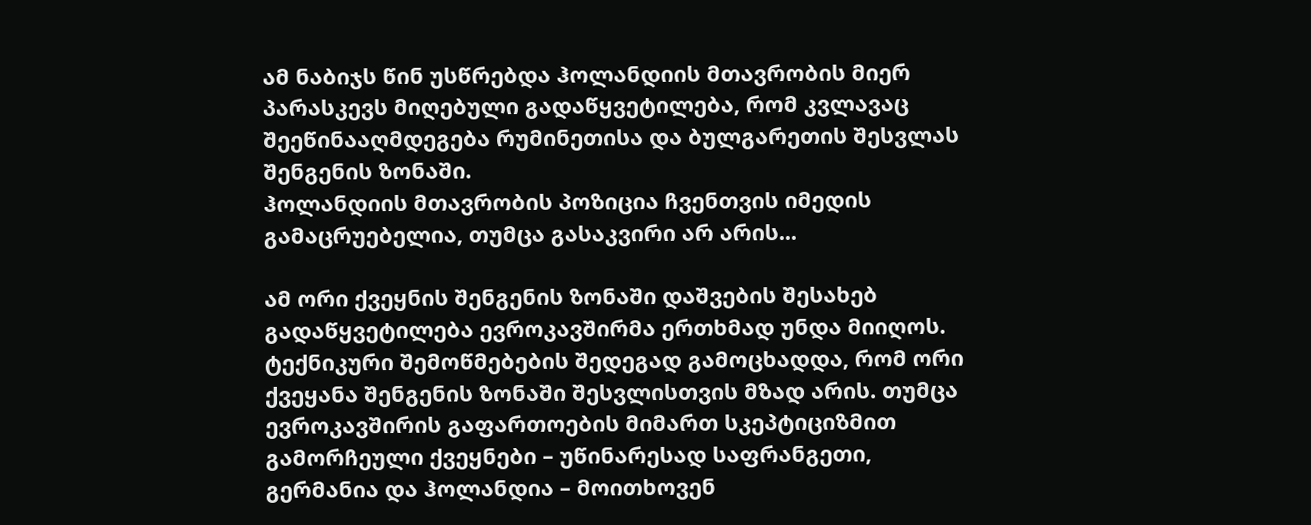ამ ნაბიჯს წინ უსწრებდა ჰოლანდიის მთავრობის მიერ პარასკევს მიღებული გადაწყვეტილება, რომ კვლავაც შეეწინააღმდეგება რუმინეთისა და ბულგარეთის შესვლას შენგენის ზონაში.
ჰოლანდიის მთავრობის პოზიცია ჩვენთვის იმედის გამაცრუებელია, თუმცა გასაკვირი არ არის...

ამ ორი ქვეყნის შენგენის ზონაში დაშვების შესახებ გადაწყვეტილება ევროკავშირმა ერთხმად უნდა მიიღოს. ტექნიკური შემოწმებების შედეგად გამოცხადდა, რომ ორი ქვეყანა შენგენის ზონაში შესვლისთვის მზად არის. თუმცა ევროკავშირის გაფართოების მიმართ სკეპტიციზმით გამორჩეული ქვეყნები – უწინარესად საფრანგეთი, გერმანია და ჰოლანდია – მოითხოვენ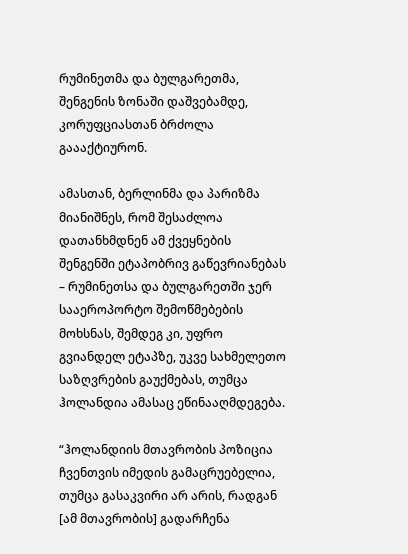რუმინეთმა და ბულგარეთმა, შენგენის ზონაში დაშვებამდე, კორუფციასთან ბრძოლა გაააქტიურონ.

ამასთან, ბერლინმა და პარიზმა მიანიშნეს, რომ შესაძლოა დათანხმდნენ ამ ქვეყნების შენგენში ეტაპობრივ გაწევრიანებას – რუმინეთსა და ბულგარეთში ჯერ სააეროპორტო შემოწმებების მოხსნას, შემდეგ კი, უფრო გვიანდელ ეტაპზე, უკვე სახმელეთო საზღვრების გაუქმებას, თუმცა ჰოლანდია ამასაც ეწინააღმდეგება.

“ჰოლანდიის მთავრობის პოზიცია ჩვენთვის იმედის გამაცრუებელია, თუმცა გასაკვირი არ არის, რადგან [ამ მთავრობის] გადარჩენა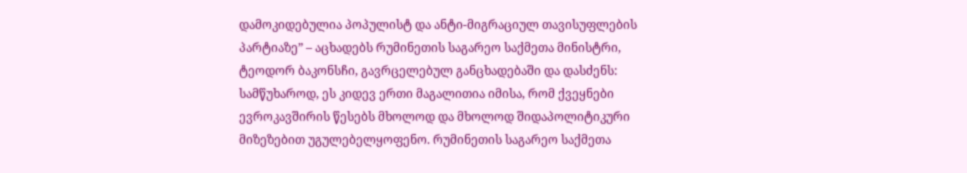დამოკიდებულია პოპულისტ და ანტი-მიგრაციულ თავისუფლების პარტიაზე” – აცხადებს რუმინეთის საგარეო საქმეთა მინისტრი, ტეოდორ ბაკონსჩი, გავრცელებულ განცხადებაში და დასძენს: სამწუხაროდ, ეს კიდევ ერთი მაგალითია იმისა, რომ ქვეყნები ევროკავშირის წესებს მხოლოდ და მხოლოდ შიდაპოლიტიკური მიზეზებით უგულებელყოფენო. რუმინეთის საგარეო საქმეთა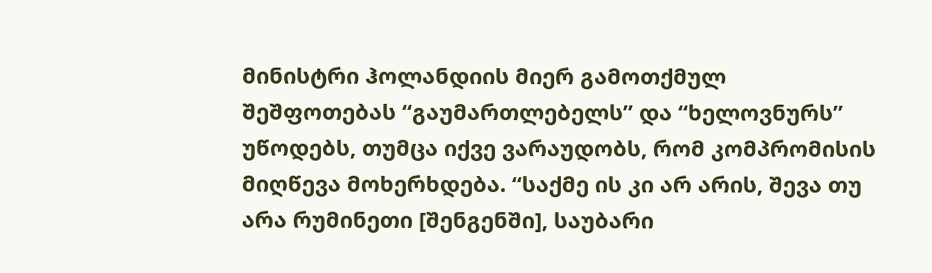მინისტრი ჰოლანდიის მიერ გამოთქმულ შეშფოთებას “გაუმართლებელს” და “ხელოვნურს” უწოდებს, თუმცა იქვე ვარაუდობს, რომ კომპრომისის მიღწევა მოხერხდება. “საქმე ის კი არ არის, შევა თუ არა რუმინეთი [შენგენში], საუბარი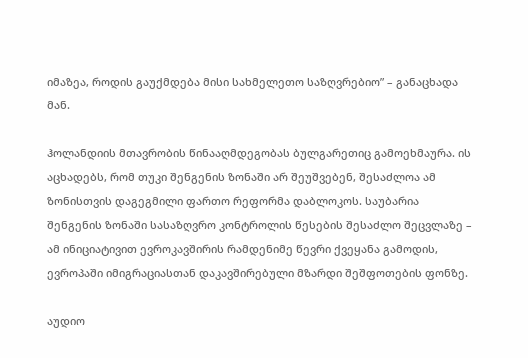იმაზეა, როდის გაუქმდება მისი სახმელეთო საზღვრებიო” – განაცხადა მან.

ჰოლანდიის მთავრობის წინააღმდეგობას ბულგარეთიც გამოეხმაურა. ის აცხადებს, რომ თუკი შენგენის ზონაში არ შეუშვებენ, შესაძლოა ამ ზონისთვის დაგეგმილი ფართო რეფორმა დაბლოკოს. საუბარია შენგენის ზონაში სასაზღვრო კონტროლის წესების შესაძლო შეცვლაზე – ამ ინიციატივით ევროკავშირის რამდენიმე წევრი ქვეყანა გამოდის, ევროპაში იმიგრაციასთან დაკავშირებული მზარდი შეშფოთების ფონზე.

აუდიო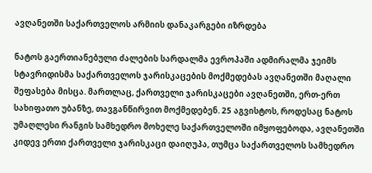ავღანეთში საქართველოს არმიის დანაკარგები იზრდება

ნატოს გაერთიანებული ძალების სარდალმა ევროპაში ადმირალმა ჯეიმს სტავრიდისმა საქართველოს ჯარისკაცების მოქმედებას ავღანეთში მაღალი შეფასება მისცა. მართლაც, ქართველი ჯარისკაცები ავღანეთში, ერთ-ერთ სახიფათო უბანზე, თავგანწირვით მოქმედებენ. 25 აგვისტოს, როდესაც ნატოს უმაღლესი რანგის სამხედრო მოხელე საქართველოში იმყოფებოდა, ავღანეთში კიდევ ერთი ქართველი ჯარისკაცი დაიღუპა, თუმცა საქართველოს სამხედრო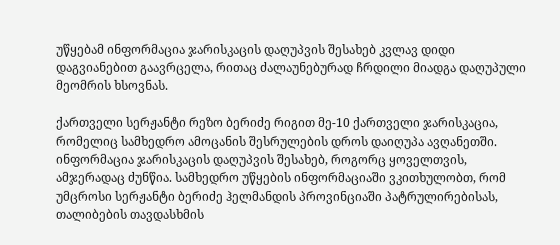უწყებამ ინფორმაცია ჯარისკაცის დაღუპვის შესახებ კვლავ დიდი დაგვიანებით გაავრცელა, რითაც ძალაუნებურად ჩრდილი მიადგა დაღუპული მეომრის ხსოვნას.

ქართველი სერჟანტი რეზო ბერიძე რიგით მე-10 ქართველი ჯარისკაცია, რომელიც სამხედრო ამოცანის შესრულების დროს დაიღუპა ავღანეთში. ინფორმაცია ჯარისკაცის დაღუპვის შესახებ, როგორც ყოველთვის, ამჯერადაც ძუნწია. სამხედრო უწყების ინფორმაციაში ვკითხულობთ, რომ უმცროსი სერჟანტი ბერიძე ჰელმანდის პროვინციაში პატრულირებისას, თალიბების თავდასხმის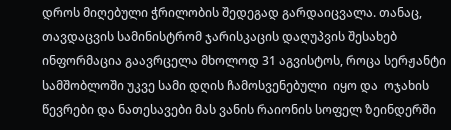დროს მიღებული ჭრილობის შედეგად გარდაიცვალა. თანაც, თავდაცვის სამინისტრომ ჯარისკაცის დაღუპვის შესახებ ინფორმაცია გაავრცელა მხოლოდ 31 აგვისტოს, როცა სერჟანტი  სამშობლოში უკვე სამი დღის ჩამოსვენებული  იყო და  ოჯახის წევრები და ნათესავები მას ვანის რაიონის სოფელ ზეინდერში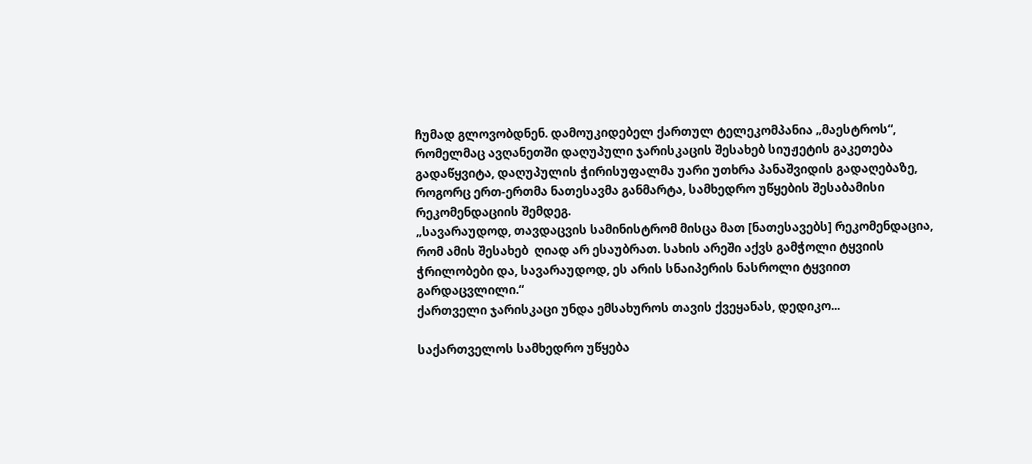ჩუმად გლოვობდნენ. დამოუკიდებელ ქართულ ტელეკომპანია „მაესტროს“, რომელმაც ავღანეთში დაღუპული ჯარისკაცის შესახებ სიუჟეტის გაკეთება გადაწყვიტა, დაღუპულის ჭირისუფალმა უარი უთხრა პანაშვიდის გადაღებაზე, როგორც ერთ-ერთმა ნათესავმა განმარტა, სამხედრო უწყების შესაბამისი რეკომენდაციის შემდეგ.
„სავარაუდოდ, თავდაცვის სამინისტრომ მისცა მათ [ნათესავებს] რეკომენდაცია, რომ ამის შესახებ  ღიად არ ესაუბრათ. სახის არეში აქვს გამჭოლი ტყვიის ჭრილობები და, სავარაუდოდ, ეს არის სნაიპერის ნასროლი ტყვიით გარდაცვლილი.“
ქართველი ჯარისკაცი უნდა ემსახუროს თავის ქვეყანას, დედიკო...

საქართველოს სამხედრო უწყება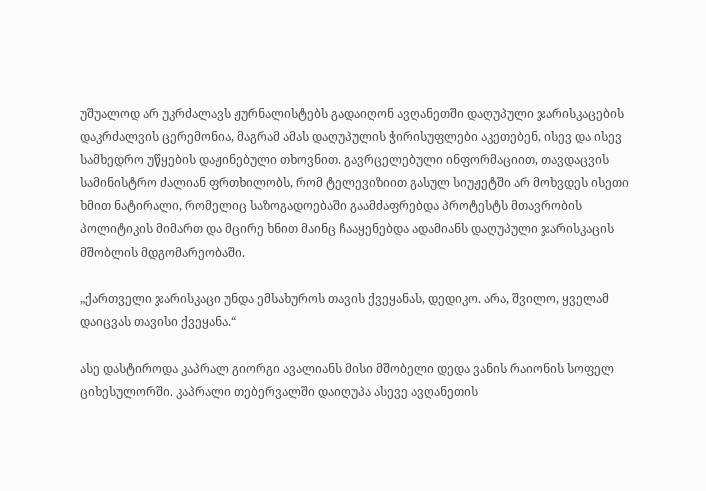უშუალოდ არ უკრძალავს ჟურნალისტებს გადაიღონ ავღანეთში დაღუპული ჯარისკაცების დაკრძალვის ცერემონია, მაგრამ ამას დაღუპულის ჭირისუფლები აკეთებენ, ისევ და ისევ სამხედრო უწყების დაჟინებული თხოვნით. გავრცელებული ინფორმაციით, თავდაცვის სამინისტრო ძალიან ფრთხილობს, რომ ტელევიზიით გასულ სიუჟეტში არ მოხვდეს ისეთი ხმით ნატირალი, რომელიც საზოგადოებაში გაამძაფრებდა პროტესტს მთავრობის პოლიტიკის მიმართ და მცირე ხნით მაინც ჩააყენებდა ადამიანს დაღუპული ჯარისკაცის მშობლის მდგომარეობაში.

„ქართველი ჯარისკაცი უნდა ემსახუროს თავის ქვეყანას, დედიკო. არა, შვილო, ყველამ დაიცვას თავისი ქვეყანა.“

ასე დასტიროდა კაპრალ გიორგი ავალიანს მისი მშობელი დედა ვანის რაიონის სოფელ ციხესულორში. კაპრალი თებერვალში დაიღუპა ასევე ავღანეთის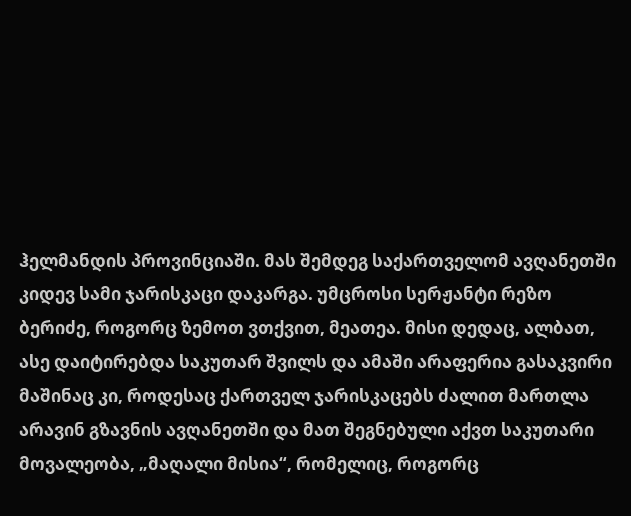ჰელმანდის პროვინციაში. მას შემდეგ საქართველომ ავღანეთში კიდევ სამი ჯარისკაცი დაკარგა. უმცროსი სერჟანტი რეზო ბერიძე, როგორც ზემოთ ვთქვით, მეათეა. მისი დედაც, ალბათ, ასე დაიტირებდა საკუთარ შვილს და ამაში არაფერია გასაკვირი მაშინაც კი, როდესაც ქართველ ჯარისკაცებს ძალით მართლა არავინ გზავნის ავღანეთში და მათ შეგნებული აქვთ საკუთარი მოვალეობა, „მაღალი მისია“, რომელიც, როგორც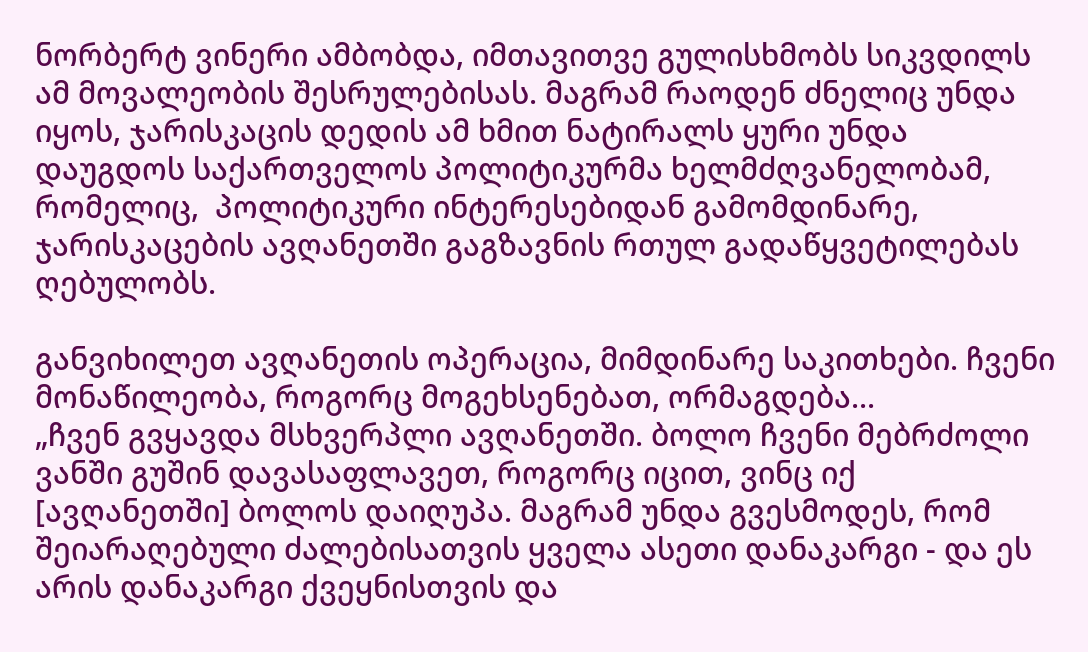ნორბერტ ვინერი ამბობდა, იმთავითვე გულისხმობს სიკვდილს ამ მოვალეობის შესრულებისას. მაგრამ რაოდენ ძნელიც უნდა იყოს, ჯარისკაცის დედის ამ ხმით ნატირალს ყური უნდა დაუგდოს საქართველოს პოლიტიკურმა ხელმძღვანელობამ, რომელიც,  პოლიტიკური ინტერესებიდან გამომდინარე, ჯარისკაცების ავღანეთში გაგზავნის რთულ გადაწყვეტილებას ღებულობს.

განვიხილეთ ავღანეთის ოპერაცია, მიმდინარე საკითხები. ჩვენი მონაწილეობა, როგორც მოგეხსენებათ, ორმაგდება...
„ჩვენ გვყავდა მსხვერპლი ავღანეთში. ბოლო ჩვენი მებრძოლი ვანში გუშინ დავასაფლავეთ, როგორც იცით, ვინც იქ [ავღანეთში] ბოლოს დაიღუპა. მაგრამ უნდა გვესმოდეს, რომ შეიარაღებული ძალებისათვის ყველა ასეთი დანაკარგი - და ეს არის დანაკარგი ქვეყნისთვის და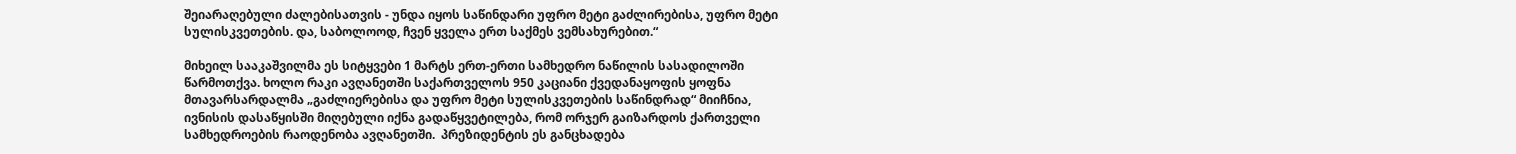შეიარაღებული ძალებისათვის - უნდა იყოს საწინდარი უფრო მეტი გაძლირებისა, უფრო მეტი სულისკვეთების. და, საბოლოოდ, ჩვენ ყველა ერთ საქმეს ვემსახურებით.“

მიხეილ სააკაშვილმა ეს სიტყვები 1 მარტს ერთ-ერთი სამხედრო ნაწილის სასადილოში წარმოთქვა. ხოლო რაკი ავღანეთში საქართველოს 950 კაციანი ქვედანაყოფის ყოფნა მთავარსარდალმა „გაძლიერებისა და უფრო მეტი სულისკვეთების საწინდრად“ მიიჩნია, ივნისის დასაწყისში მიღებული იქნა გადაწყვეტილება, რომ ორჯერ გაიზარდოს ქართველი სამხედროების რაოდენობა ავღანეთში.  პრეზიდენტის ეს განცხადება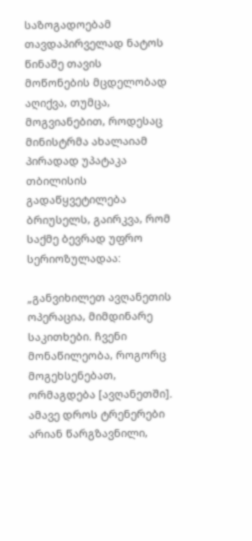საზოგადოებამ თავდაპირველად ნატოს წინაშე თავის მოწონების მცდელობად აღიქვა, თუმცა, მოგვიანებით, როდესაც მინისტრმა ახალაიამ პირადად უპატაკა თბილისის გადაწყვეტილება ბრიუსელს, გაირკვა, რომ საქმე ბევრად უფრო სერიოზულადაა:

„განვიხილეთ ავღანეთის ოპერაცია, მიმდინარე საკითხები. ჩვენი მონაწილეობა, როგორც მოგეხსენებათ, ორმაგდება [ავღანეთში]. ამავე დროს ტრენერები არიან წარგზავნილი,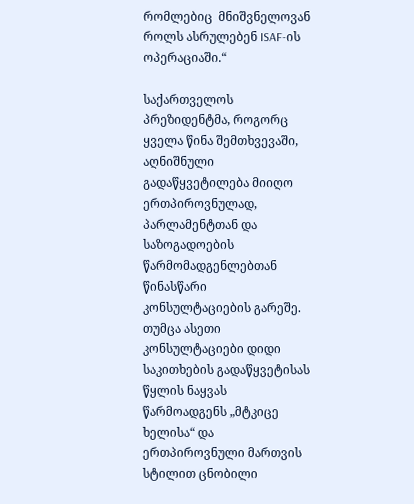რომლებიც  მნიშვნელოვან როლს ასრულებენ ISAF-ის ოპერაციაში.“

საქართველოს პრეზიდენტმა, როგორც ყველა წინა შემთხვევაში, აღნიშნული გადაწყვეტილება მიიღო ერთპიროვნულად, პარლამენტთან და საზოგადოების წარმომადგენლებთან წინასწარი კონსულტაციების გარეშე. თუმცა ასეთი კონსულტაციები დიდი საკითხების გადაწყვეტისას წყლის ნაყვას წარმოადგენს „მტკიცე ხელისა“ და ერთპიროვნული მართვის სტილით ცნობილი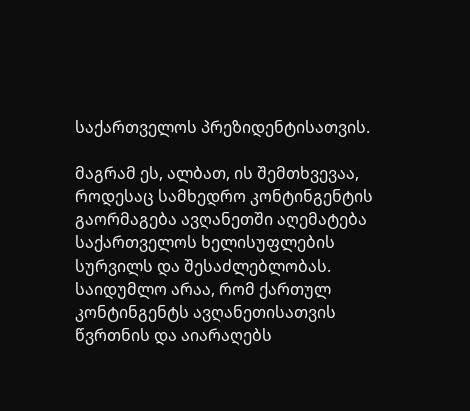საქართველოს პრეზიდენტისათვის.

მაგრამ ეს, ალბათ, ის შემთხვევაა, როდესაც სამხედრო კონტინგენტის გაორმაგება ავღანეთში აღემატება საქართველოს ხელისუფლების სურვილს და შესაძლებლობას. საიდუმლო არაა, რომ ქართულ კონტინგენტს ავღანეთისათვის წვრთნის და აიარაღებს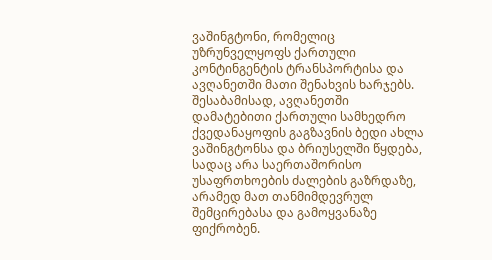ვაშინგტონი, რომელიც უზრუნველყოფს ქართული კონტინგენტის ტრანსპორტისა და ავღანეთში მათი შენახვის ხარჯებს. შესაბამისად, ავღანეთში დამატებითი ქართული სამხედრო ქვედანაყოფის გაგზავნის ბედი ახლა ვაშინგტონსა და ბრიუსელში წყდება, სადაც არა საერთაშორისო უსაფრთხოების ძალების გაზრდაზე, არამედ მათ თანმიმდევრულ შემცირებასა და გამოყვანაზე ფიქრობენ.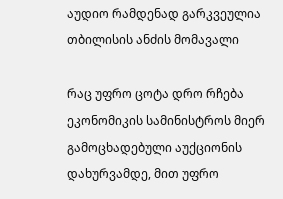აუდიო რამდენად გარკვეულია თბილისის ანძის მომავალი

რაც უფრო ცოტა დრო რჩება ეკონომიკის სამინისტროს მიერ გამოცხადებული აუქციონის დახურვამდე, მით უფრო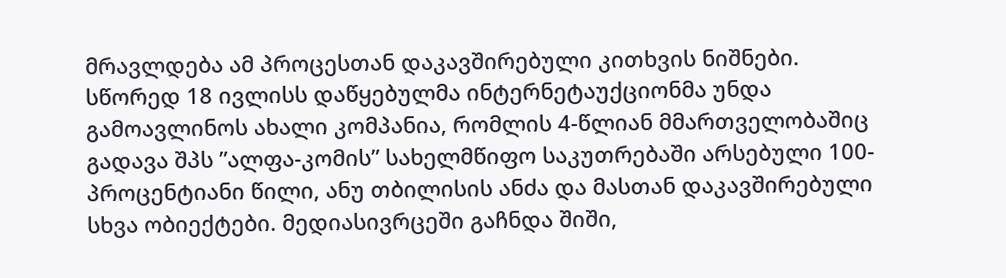მრავლდება ამ პროცესთან დაკავშირებული კითხვის ნიშნები. სწორედ 18 ივლისს დაწყებულმა ინტერნეტაუქციონმა უნდა გამოავლინოს ახალი კომპანია, რომლის 4-წლიან მმართველობაშიც გადავა შპს ”ალფა-კომის” სახელმწიფო საკუთრებაში არსებული 100-პროცენტიანი წილი, ანუ თბილისის ანძა და მასთან დაკავშირებული სხვა ობიექტები. მედიასივრცეში გაჩნდა შიში,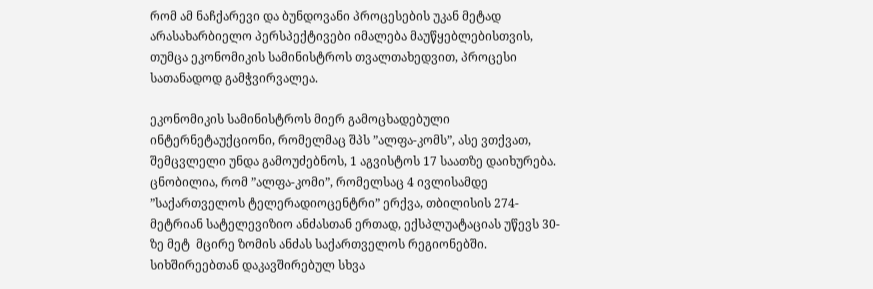რომ ამ ნაჩქარევი და ბუნდოვანი პროცესების უკან მეტად არასახარბიელო პერსპექტივები იმალება მაუწყებლებისთვის, თუმცა ეკონომიკის სამინისტროს თვალთახედვით, პროცესი სათანადოდ გამჭვირვალეა.

ეკონომიკის სამინისტროს მიერ გამოცხადებული ინტერნეტაუქციონი, რომელმაც შპს ”ალფა-კომს”, ასე ვთქვათ, შემცვლელი უნდა გამოუძებნოს, 1 აგვისტოს 17 საათზე დაიხურება. ცნობილია, რომ ”ალფა-კომი”, რომელსაც 4 ივლისამდე ”საქართველოს ტელერადიოცენტრი” ერქვა, თბილისის 274-მეტრიან სატელევიზიო ანძასთან ერთად, ექსპლუატაციას უწევს 30-ზე მეტ  მცირე ზომის ანძას საქართველოს რეგიონებში. სიხშირეებთან დაკავშირებულ სხვა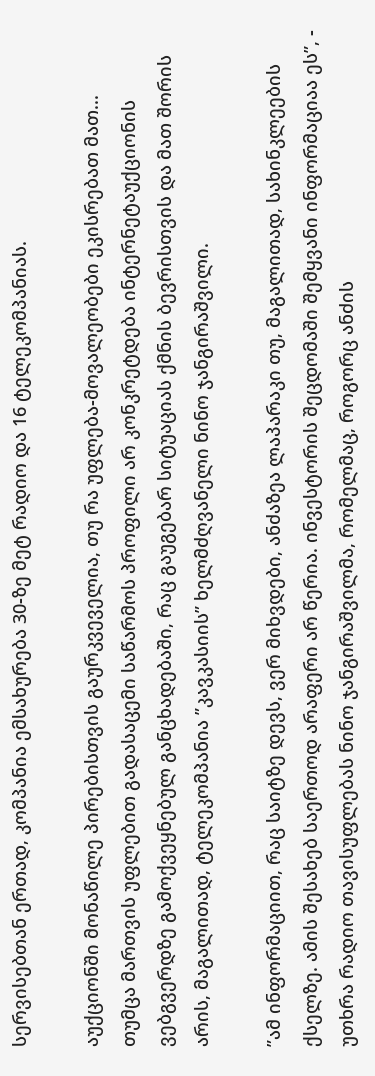სერვისებთან ერთად, კომპანია ემსახურება 30-ზე მეტ რადიო და 16 ტელეკომპანიას.

აუქციონში მონაწილე პირებისთვის გაურკვეველია, თუ რა უფლება-მოვალეობები ეკისრებათ მათ...
თუმცა მართვის უფლებით გადასაცემი საწარმოს პროფილი არ კონკრეტდება ინტერნეტაუქციონის ვებგვერდზე გამოქვეყნებულ განცხადებაში, რაც გაუგებარ სიტუაციას ქმნის ბევრისთვის და მათ შორის არის, მაგალითად, ტელეკომპანია ”კავკასიის” ხელმძღვანელი ნინო ჯანგირაშვილი.

”ამ ინფორმაციით, რაც საიტზე დევს, ვერ მიხვდები, ანძაზეა ლაპარაკი თუ, მაგალითად, სახინკლეების ქსელზე. ამის შესახებ საერთოდ არაფერი არ წერია. ინვესტორის შეცდომაში შემყვანი ინფორმაციაა ეს”, - უთხრა რადიო თავისუფლებას ნინო ჯანგირაშვილმა, რომელმაც, როგორც ანძის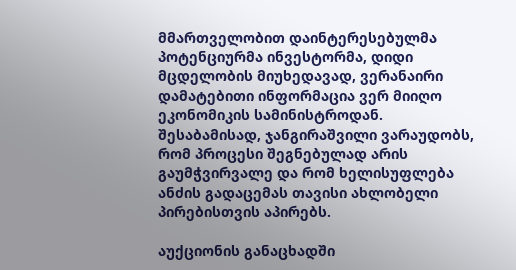მმართველობით დაინტერესებულმა პოტენციურმა ინვესტორმა, დიდი მცდელობის მიუხედავად, ვერანაირი დამატებითი ინფორმაცია ვერ მიიღო ეკონომიკის სამინისტროდან. შესაბამისად, ჯანგირაშვილი ვარაუდობს, რომ პროცესი შეგნებულად არის გაუმჭვირვალე და რომ ხელისუფლება ანძის გადაცემას თავისი ახლობელი პირებისთვის აპირებს.

აუქციონის განაცხადში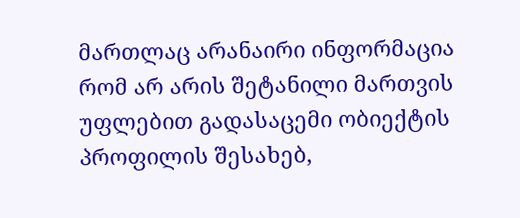მართლაც არანაირი ინფორმაცია რომ არ არის შეტანილი მართვის უფლებით გადასაცემი ობიექტის პროფილის შესახებ,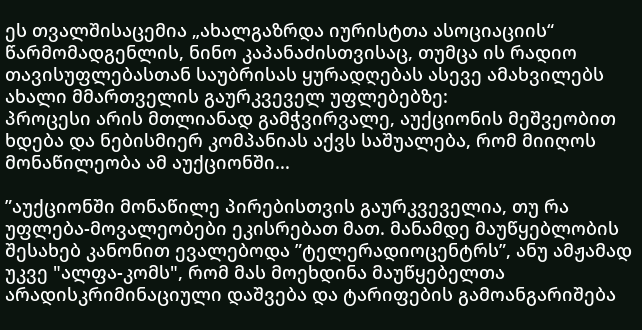ეს თვალშისაცემია „ახალგაზრდა იურისტთა ასოციაციის“ წარმომადგენლის, ნინო კაპანაძისთვისაც, თუმცა ის რადიო თავისუფლებასთან საუბრისას ყურადღებას ასევე ამახვილებს ახალი მმართველის გაურკვეველ უფლებებზე:
პროცესი არის მთლიანად გამჭვირვალე, აუქციონის მეშვეობით ხდება და ნებისმიერ კომპანიას აქვს საშუალება, რომ მიიღოს მონაწილეობა ამ აუქციონში...

”აუქციონში მონაწილე პირებისთვის გაურკვეველია, თუ რა უფლება-მოვალეობები ეკისრებათ მათ. მანამდე მაუწყებლობის შესახებ კანონით ევალებოდა ”ტელერადიოცენტრს”, ანუ ამჟამად უკვე "ალფა-კომს", რომ მას მოეხდინა მაუწყებელთა არადისკრიმინაციული დაშვება და ტარიფების გამოანგარიშება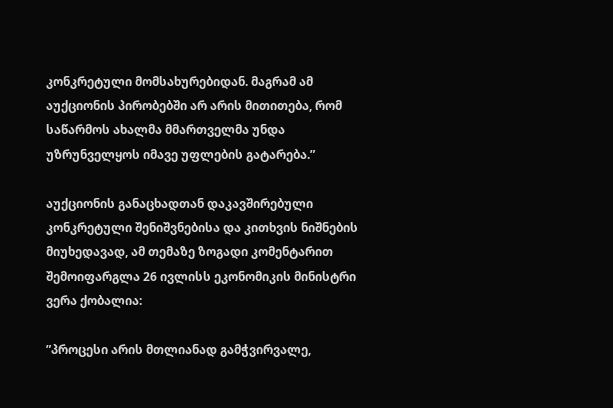კონკრეტული მომსახურებიდან. მაგრამ ამ აუქციონის პირობებში არ არის მითითება, რომ საწარმოს ახალმა მმართველმა უნდა უზრუნველყოს იმავე უფლების გატარება.”

აუქციონის განაცხადთან დაკავშირებული კონკრეტული შენიშვნებისა და კითხვის ნიშნების მიუხედავად, ამ თემაზე ზოგადი კომენტარით შემოიფარგლა 26 ივლისს ეკონომიკის მინისტრი ვერა ქობალია:

”პროცესი არის მთლიანად გამჭვირვალე,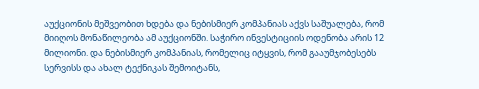აუქციონის მეშვეობით ხდება და ნებისმიერ კომპანიას აქვს საშუალება, რომ მიიღოს მონაწილეობა ამ აუქციონში. საჭირო ინვესტიციის ოდენობა არის 12 მილიონი. და ნებისმიერ კომპანიას, რომელიც იტყვის, რომ გააუმჯობესებს სერვისს და ახალ ტექნიკას შემოიტანს,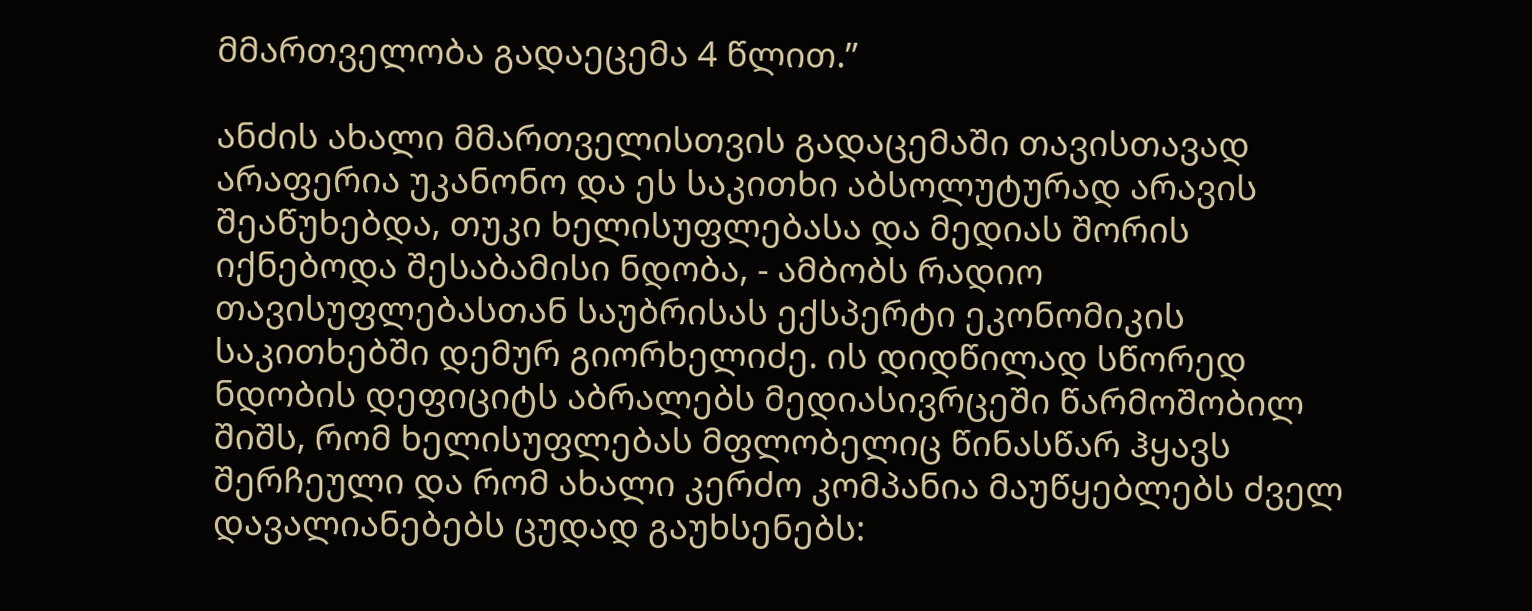მმართველობა გადაეცემა 4 წლით.”

ანძის ახალი მმართველისთვის გადაცემაში თავისთავად არაფერია უკანონო და ეს საკითხი აბსოლუტურად არავის შეაწუხებდა, თუკი ხელისუფლებასა და მედიას შორის იქნებოდა შესაბამისი ნდობა, - ამბობს რადიო თავისუფლებასთან საუბრისას ექსპერტი ეკონომიკის საკითხებში დემურ გიორხელიძე. ის დიდწილად სწორედ ნდობის დეფიციტს აბრალებს მედიასივრცეში წარმოშობილ შიშს, რომ ხელისუფლებას მფლობელიც წინასწარ ჰყავს შერჩეული და რომ ახალი კერძო კომპანია მაუწყებლებს ძველ დავალიანებებს ცუდად გაუხსენებს: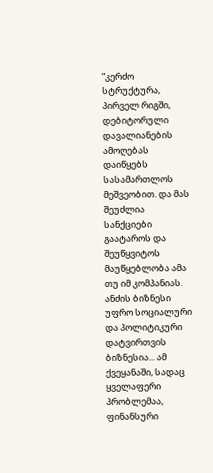”კერძო სტრუქტურა, პირველ რიგში, დებიტორული დავალიანების ამოღებას დაიწყებს სასამართლოს მეშვეობით. და მას შეუძლია სანქციები გაატაროს და შეუწყვიტოს მაუწყებლობა ამა თუ იმ კომპანიას. ანძის ბიზნესი უფრო სოციალური და პოლიტიკური დატვირთვის ბიზნესია... ამ ქვეყანაში, სადაც ყველაფერი პრობლემაა, ფინანსური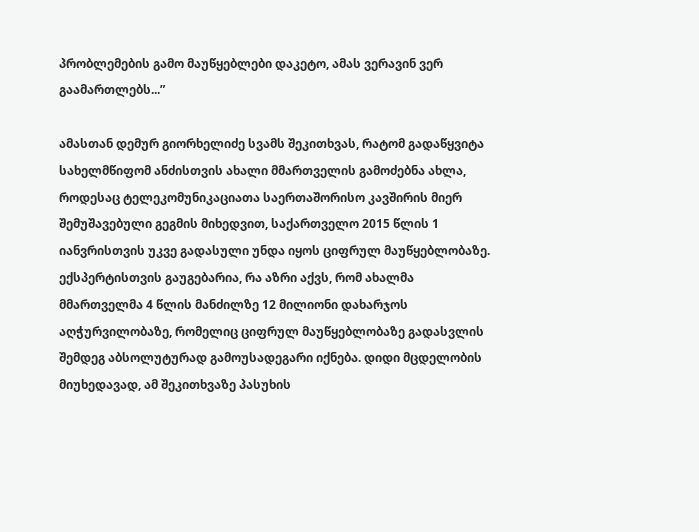პრობლემების გამო მაუწყებლები დაკეტო, ამას ვერავინ ვერ გაამართლებს...”

ამასთან დემურ გიორხელიძე სვამს შეკითხვას, რატომ გადაწყვიტა სახელმწიფომ ანძისთვის ახალი მმართველის გამოძებნა ახლა, როდესაც ტელეკომუნიკაციათა საერთაშორისო კავშირის მიერ შემუშავებული გეგმის მიხედვით, საქართველო 2015 წლის 1 იანვრისთვის უკვე გადასული უნდა იყოს ციფრულ მაუწყებლობაზე. ექსპერტისთვის გაუგებარია, რა აზრი აქვს, რომ ახალმა მმართველმა 4 წლის მანძილზე 12 მილიონი დახარჯოს აღჭურვილობაზე, რომელიც ციფრულ მაუწყებლობაზე გადასვლის შემდეგ აბსოლუტურად გამოუსადეგარი იქნება. დიდი მცდელობის მიუხედავად, ამ შეკითხვაზე პასუხის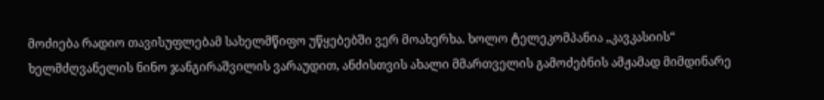მოძიება რადიო თავისუფლებამ სახელმწიფო უწყებებში ვერ მოახერხა. ხოლო ტელეკომპანია „კავკასიის“ ხელმძღვანელის ნინო ჯანგირაშვილის ვარაუდით, ანძისთვის ახალი მმართველის გამოძებნის ამჟამად მიმდინარე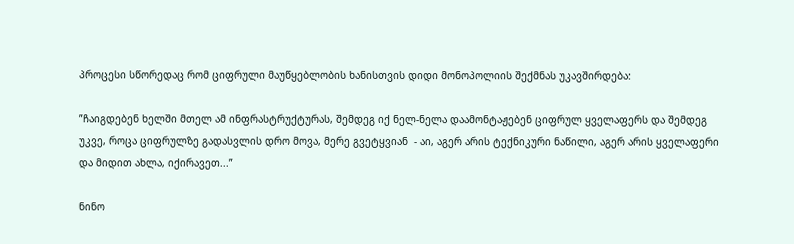პროცესი სწორედაც რომ ციფრული მაუწყებლობის ხანისთვის დიდი მონოპოლიის შექმნას უკავშირდება:

”ჩაიგდებენ ხელში მთელ ამ ინფრასტრუქტურას, შემდეგ იქ ნელ-ნელა დაამონტაჟებენ ციფრულ ყველაფერს და შემდეგ უკვე, როცა ციფრულზე გადასვლის დრო მოვა, მერე გვეტყვიან  - აი, აგერ არის ტექნიკური ნაწილი, აგერ არის ყველაფერი და მიდით ახლა, იქირავეთ...”

ნინო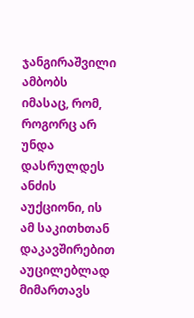ჯანგირაშვილი ამბობს იმასაც, რომ, როგორც არ უნდა დასრულდეს  ანძის აუქციონი, ის ამ საკითხთან დაკავშირებით აუცილებლად მიმართავს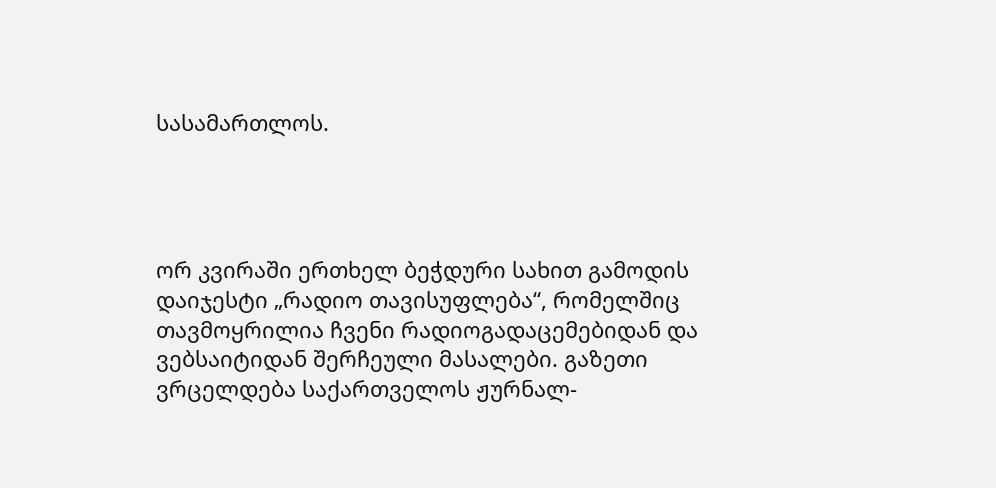სასამართლოს.




ორ კვირაში ერთხელ ბეჭდური სახით გამოდის დაიჯესტი „რადიო თავისუფლება“, რომელშიც თავმოყრილია ჩვენი რადიოგადაცემებიდან და ვებსაიტიდან შერჩეული მასალები. გაზეთი ვრცელდება საქართველოს ჟურნალ-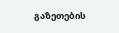გაზეთების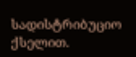სადისტრიბუციო ქსელით.